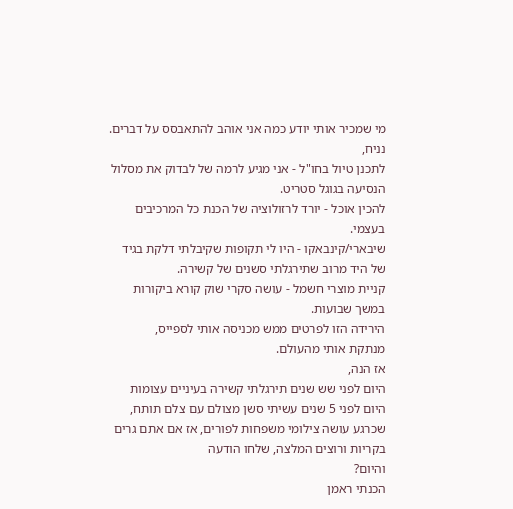מי שמכיר אותי יודע כמה אני אוהב להתאבסס על דברים.
נניח,
לתכנן טיול בחו"ל - אני מגיע לרמה של לבדוק את מסלול הנסיעה בגוגל סטריט.
להכין אוכל - יורד לרזולוציה של הכנת כל המרכיבים בעצמי.
שיבארי/קינבאקו - היו לי תקופות שקיבלתי דלקת בגיד של היד מרוב שתירגלתי סשנים של קשירה.
קניית מוצרי חשמל - עושה סקרי שוק קורא ביקורות במשך שבועות.
הירידה הזו לפרטים ממש מכניסה אותי לספייס,
מנתקת אותי מהעולם.
אז הנה,
היום לפני שש שנים תירגלתי קשירה בעיניים עצומות
היום לפני 5 שנים עשיתי סשן מצולם עם צלם תותח, שכרגע עושה צילומי משפחות לפורים, אז אם אתם גרים בקריות ורוצים המלצה, שלחו הודעה
והיום?
הכנתי ראמן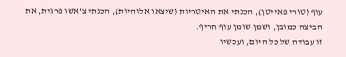עוף (טורי פאייטן), הכנתי את האיטריות (שיצאו אלוהיות), הכנתי צ'אשו פרגית, את הביצה כמובן, ושמן שומן עוף חריף.
זו עבודה של כל היום, ועכשיו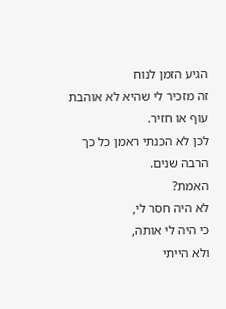הגיע הזמן לנוח
זה מזכיר לי שהיא לא אוהבת עוף או חזיר.
לכן לא הכנתי ראמן כל כך הרבה שנים.
האמת?
לא היה חסר לי,
כי היה לי אותה,
ולא הייתי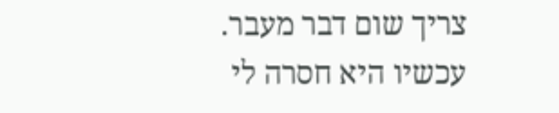צריך שום דבר מעבר.
עכשיו היא חסרה לי